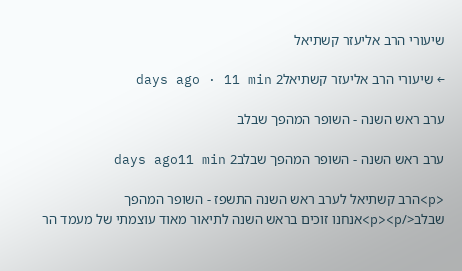שיעורי הרב אליעזר קשתיאל

← שיעורי הרב אליעזר קשתיאל2 days ago · 11 min

ערב ראש השנה - השופר המהפך שבלב

ערב ראש השנה - השופר המהפך שבלב2 days ago11 min

<p>הרב קשתיאל לערב ראש השנה התשפז - השופר המהפך שבלב</p><p>אנחנו זוכים בראש השנה לתיאור מאוד עוצמתי של מעמד הר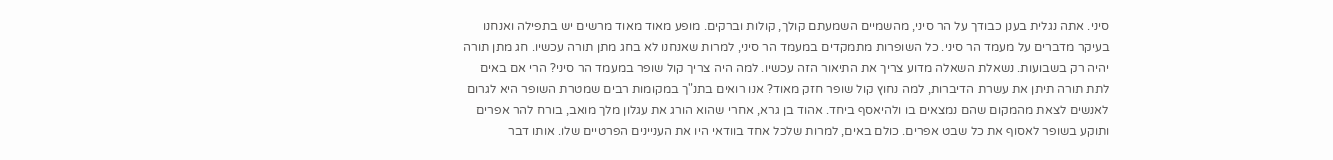סיני. אתה נגלית בענן כבודך על הר סיני, מהשמיים השמעתם קולך, קולות וברקים. מופע מאוד מאוד מרשים יש בתפילה ואנחנו בעיקר מדברים על מעמד הר סיני. כל השופרות מתמקדים במעמד הר סיני, למרות שאנחנו לא בחג מתן תורה עכשיו. חג מתן תורה יהיה רק בשבועות. נשאלת השאלה מדוע צריך את התיאור הזה עכשיו. למה היה צריך קול שופר במעמד הר סיני? הרי אם באים לתת תורה תיתן את עשרת הדיברות, למה נחוץ קול שופר חזק מאוד? אנו רואים בתנ"ך במקומות רבים שמטרת השופר היא לגרום לאנשים לצאת מהמקום שהם נמצאים בו ולהיאסף ביחד. אהוד בן גרא, אחרי שהוא הורג את עגלון מלך מואב, בורח להר אפרים ותוקע בשופר לאסוף את כל שבט אפרים. כולם באים, למרות שלכל אחד בוודאי היו את העניינים הפרטיים שלו. אותו דבר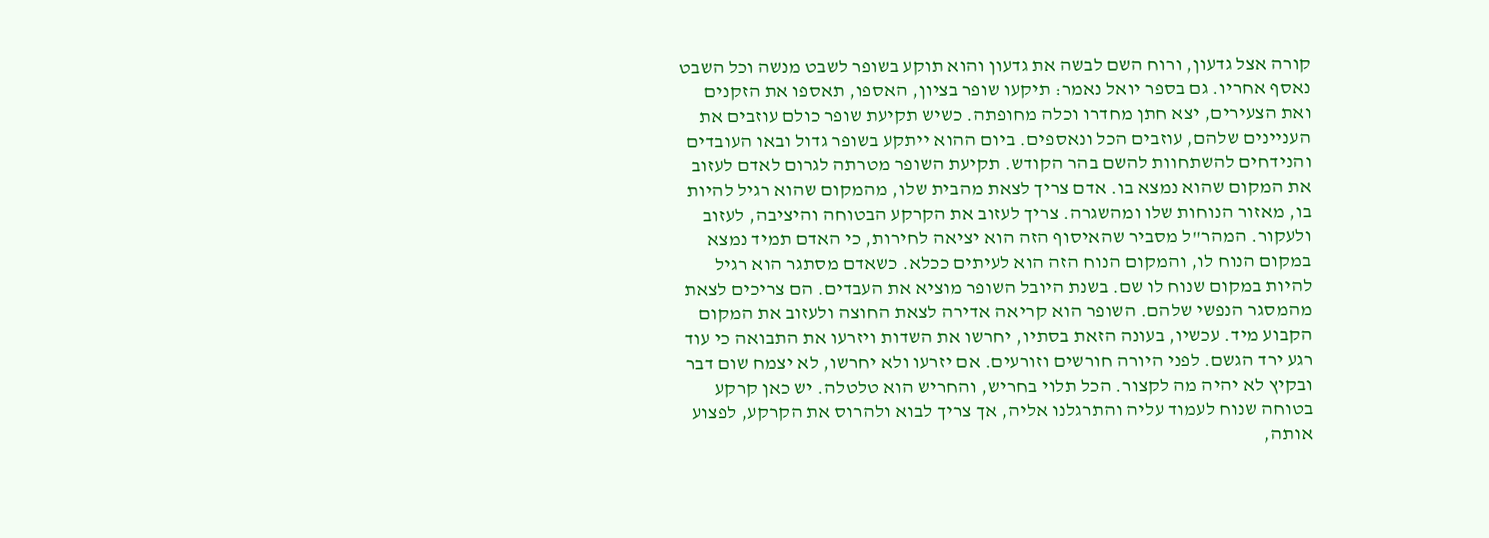קורה אצל גדעון, ורוח השם לבשה את גדעון והוא תוקע בשופר לשבט מנשה וכל השבט נאסף אחריו. גם בספר יואל נאמר: תיקעו שופר בציון, האספו, תאספו את הזקנים ואת הצעירים, יצא חתן מחדרו וכלה מחופתה. כשיש תקיעת שופר כולם עוזבים את העניינים שלהם, עוזבים הכל ונאספים. ביום ההוא ייתקע בשופר גדול ובאו העובדים והנידחים להשתחוות להשם בהר הקודש. תקיעת השופר מטרתה לגרום לאדם לעזוב את המקום שהוא נמצא בו. אדם צריך לצאת מהבית שלו, מהמקום שהוא רגיל להיות בו, מאזור הנוחות שלו ומהשגרה. צריך לעזוב את הקרקע הבטוחה והיציבה, לעזוב ולעקור. המהר"ל מסביר שהאיסוף הזה הוא יציאה לחירות, כי האדם תמיד נמצא במקום הנוח לו, והמקום הנוח הזה הוא לעיתים ככלא. כשאדם מסתגר הוא רגיל להיות במקום שנוח לו שם. בשנת היובל השופר מוציא את העבדים. הם צריכים לצאת מהמסגר הנפשי שלהם. השופר הוא קריאה אדירה לצאת החוצה ולעזוב את המקום הקבוע מיד. עכשיו, בעונה הזאת בסתיו, יחרשו את השדות ויזרעו את התבואה כי עוד רגע ירד הגשם. לפני היורה חורשים וזורעים. אם יזרעו ולא יחרשו, לא יצמח שום דבר ובקיץ לא יהיה מה לקצור. הכל תלוי בחריש, והחריש הוא טלטלה. יש כאן קרקע בטוחה שנוח לעמוד עליה והתרגלנו אליה, אך צריך לבוא ולהרוס את הקרקע, לפצוע אותה,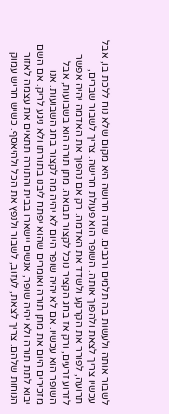לשבור אותה ולעשות בה תלמים ורגבים. שדה חרושה היא מקום שלא נוח ללכת בו, אבל עכשיו צריך לצאת ולהפוך אותה. השופר הוא פעולת חרישה. צריך לשבור שברים, תרועה, לפורר את הקרקע ולשדד את האדמה. רק אם נהפוך את האדמה יהיה אפשר לזרוע זרעים, ורק אז בחג הקציר נוכל לקצור תבואה. מתן תורה הוא בשבועות, אבל השופר הוא עכשיו. אם לא יהיה שופר היום לא יהיה מה לקצור בחג השבועות. אנו מזכירים היום את מתן תורה ואומרים שהוא יפתח ליבנו בתורתו ולא ניגע לריק. אם השם יבוא לתת תורה ולא יהיה שופר, אנשים יישארו בבית והתורה תתאים את עצמה לאזור הנוחות שלהם. צריך לצאת, לעזוב, לשבור ולנפץ את הכל ולהיאסף. כשיש חריש עמוק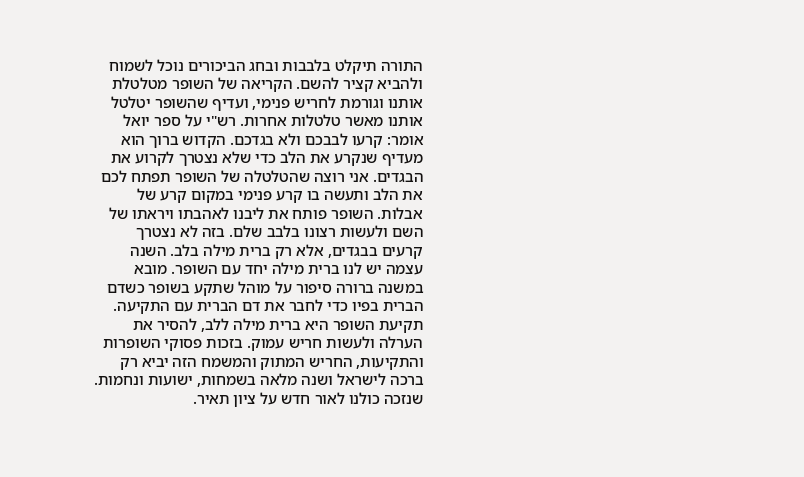התורה תיקלט בלבבות ובחג הביכורים נוכל לשמוח ולהביא קציר להשם. הקריאה של השופר מטלטלת אותנו וגורמת לחריש פנימי, ועדיף שהשופר יטלטל אותנו מאשר טלטלות אחרות. רש"י על ספר יואל אומר: קרעו לבבכם ולא בגדכם. הקדוש ברוך הוא מעדיף שנקרע את הלב כדי שלא נצטרך לקרוע את הבגדים. אני רוצה שהטלטלה של השופר תפתח לכם את הלב ותעשה בו קרע פנימי במקום קרע של אבלות. השופר פותח את ליבנו לאהבתו ויראתו של השם ולעשות רצונו בלבב שלם. בזה לא נצטרך קרעים בבגדים, אלא רק ברית מילה בלב. השנה עצמה יש לנו ברית מילה יחד עם השופר. מובא במשנה ברורה סיפור על מוהל שתקע בשופר כשדם הברית בפיו כדי לחבר את דם הברית עם התקיעה. תקיעת השופר היא ברית מילה ללב, להסיר את הערלה ולעשות חריש עמוק. בזכות פסוקי השופרות והתקיעות, החריש המתוק והמשמח הזה יביא רק ברכה לישראל ושנה מלאה בשמחות, ישועות ונחמות. שנזכה כולנו לאור חדש על ציון תאיר.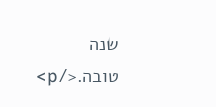שנה טובה.</p>